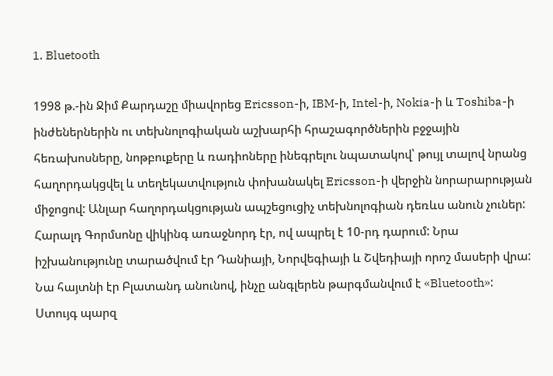1. Bluetooth

1998 թ.-ին Ջիմ Քարդաշը միավորեց Ericsson-ի, IBM-ի, Intel-ի, Nokia-ի և Toshiba-ի ինժեներներին ու տեխնոլոգիական աշխարհի հրաշագործներին բջջային հեռախոսները, նոթբուքերը և ռադիոները ինեգրելու նպատակով՝ թույլ տալով նրանց հաղորդակցվել և տեղեկատվություն փոխանակել Ericsson-ի վերջին նորարարության միջոցով: Անլար հաղորդակցության ապշեցուցիչ տեխնոլոգիան դեռևս անուն չուներ:
Հարալդ Գորմսոնը վիկինգ առաջնորդ էր, ով ապրել է 10-րդ դարում: Նրա իշխանությունը տարածվում էր Դանիայի, Նորվեգիայի և Շվեդիայի որոշ մասերի վրա: Նա հայտնի էր Բլատանդ անունով, ինչը անգլերեն թարգմանվում է «Bluetooth»: Ստույգ պարզ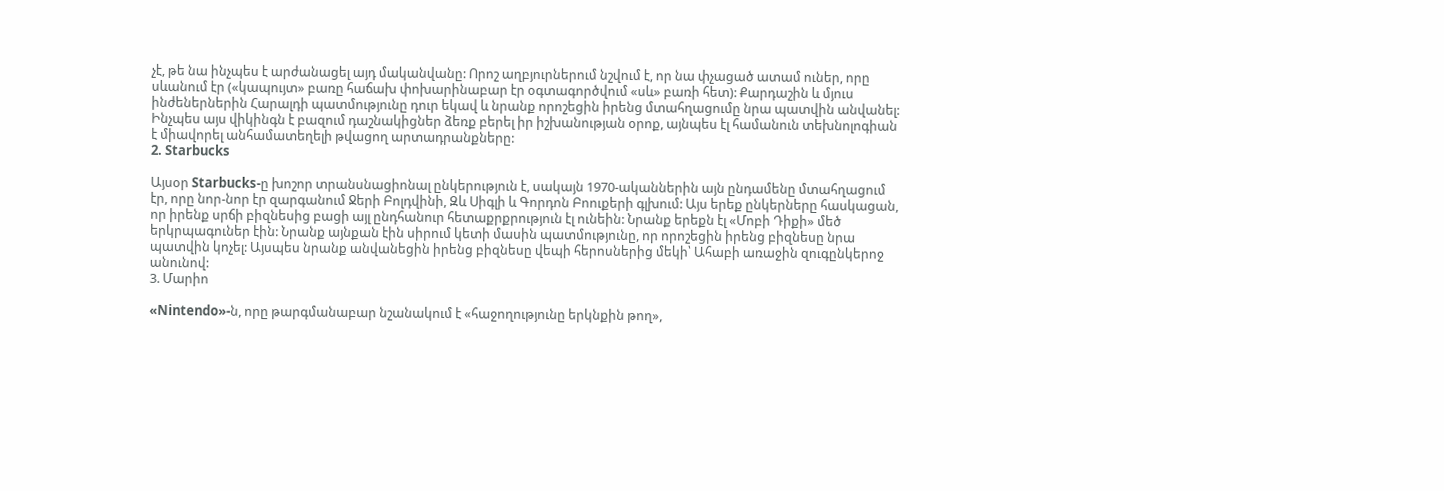չէ, թե նա ինչպես է արժանացել այդ մականվանը: Որոշ աղբյուրներում նշվում է, որ նա փչացած ատամ ուներ, որը սևանում էր («կապույտ» բառը հաճախ փոխարինաբար էր օգտագործվում «սև» բառի հետ): Քարդաշին և մյուս ինժեներներին Հարալդի պատմությունը դուր եկավ և նրանք որոշեցին իրենց մտահղացումը նրա պատվին անվանել: Ինչպես այս վիկինգն է բազում դաշնակիցներ ձեռք բերել իր իշխանության օրոք, այնպես էլ համանուն տեխնոլոգիան է միավորել անհամատեղելի թվացող արտադրանքները:
2. Starbucks

Այսօր Starbucks-ը խոշոր տրանսնացիոնալ ընկերություն է, սակայն 1970-ականներին այն ընդամենը մտահղացում էր, որը նոր-նոր էր զարգանում Ջերի Բոլդվինի, Զև Սիգլի և Գորդոն Բոուքերի գլխում: Այս երեք ընկերները հասկացան, որ իրենք սրճի բիզնեսից բացի այլ ընդհանուր հետաքրքրություն էլ ունեին: Նրանք երեքն էլ «Մոբի Դիքի» մեծ երկրպագուներ էին: Նրանք այնքան էին սիրում կետի մասին պատմությունը, որ որոշեցին իրենց բիզնեսը նրա պատվին կոչել: Այսպես նրանք անվանեցին իրենց բիզնեսը վեպի հերոսներից մեկի՝ Ահաբի առաջին զուգընկերոջ անունով:
3. Մարիո

«Nintendo»-ն, որը թարգմանաբար նշանակում է «հաջողությունը երկնքին թող»,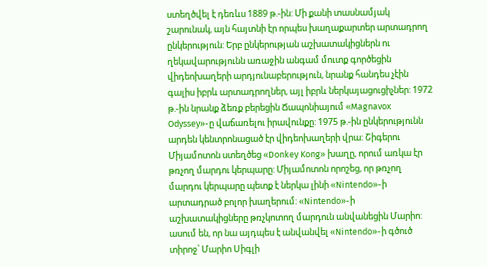ստեղծվել է դեռևս 1889 թ.-ին: Մի քանի տասնամյակ շարունակ, այն հայտնի էր որպես խաղաքարտեր արտադրող ընկերություն: Երբ ընկերության աշխատակիցներն ու ղեկավարությունն առաջին անգամ մուտք գործեցին վիդեոխաղերի արդյունաբերություն, նրանք հանդես չէին գալիս իբրև արտադրողներ, այլ իբրև ներկայացուցիչներ: 1972 թ.-ին նրանք ձեռք բերեցին Ճապոնիայում «Magnavox Odyssey»-ը վաճառելու իրավունքը: 1975 թ.-ին ընկերությունն արդեն կենտրոնացած էր վիդեոխաղերի վրա: Շիգերու Միյամոտոն ստեղծեց «Donkey Kong» խաղը, որում առկա էր թռչող մարդու կերպարը: Միյամոտոն որոշեց, որ թռչող մարդու կերպարը պետք է ներկա լինի «Nintendo»-ի արտադրած բոլոր խաղերում: «Nintendo»-ի աշխատակիցները թռչկոտող մարդուն անվանեցին Մարիո: ասում են, որ նա այդպես է անվանվել «Nintendo»-ի գծուծ տիրոջ՝ Մարիո Սիգլի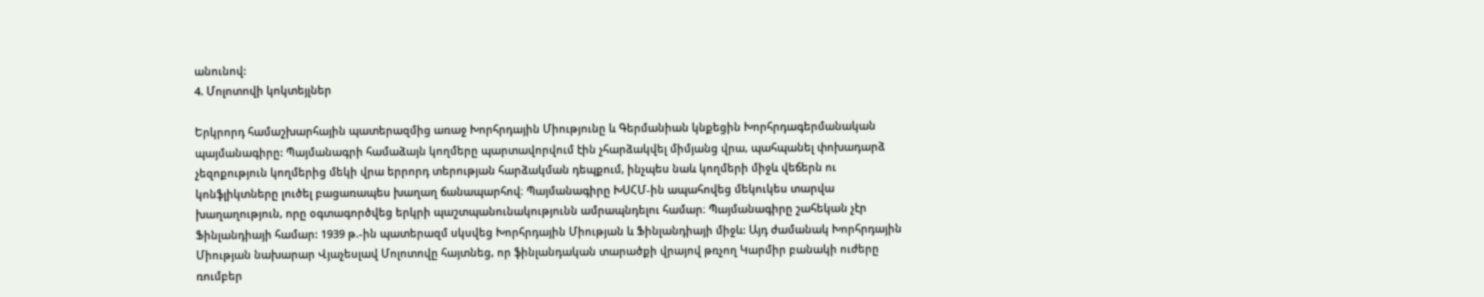անունով:
4. Մոլոտովի կոկտեյլներ

Երկրորդ համաշխարհային պատերազմից առաջ Խորհրդային Միությունը և Գերմանիան կնքեցին Խորհրդագերմանական պայմանագիրը: Պայմանագրի համաձայն կողմերը պարտավորվում էին չհարձակվել միմյանց վրա, պահպանել փոխադարձ չեզոքություն կողմերից մեկի վրա երրորդ տերության հարձակման դեպքում, ինչպես նաև կողմերի միջև վեճերն ու կոնֆլիկտները լուծել բացառապես խաղաղ ճանապարհով։ Պայմանագիրը ԽՍՀՄ-ին ապահովեց մեկուկես տարվա խաղաղություն, որը օգտագործվեց երկրի պաշտպանունակությունն ամրապնդելու համար։ Պայմանագիրը շահեկան չէր Ֆինլանդիայի համար: 1939 թ.-ին պատերազմ սկսվեց Խորհրդային Միության և Ֆինլանդիայի միջև: Այդ ժամանակ Խորհրդային Միության նախարար Վյաչեսլավ Մոլոտովը հայտնեց, որ ֆինլանդական տարածքի վրայով թռչող Կարմիր բանակի ուժերը ռումբեր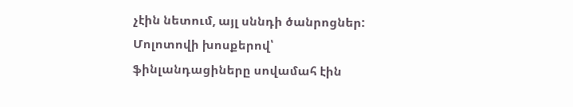չէին նետում, այլ սննդի ծանրոցներ: Մոլոտովի խոսքերով՝ ֆինլանդացիները սովամահ էին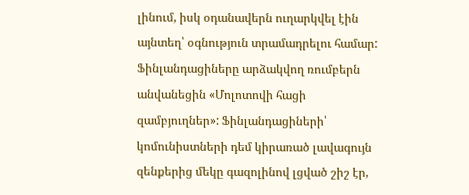լինում, իսկ օդանավերն ուղարկվել էին այնտեղ՝ օգնություն տրամադրելու համար: Ֆինլանդացիները արձակվող ռումբերն անվանեցին «Մոլոտովի հացի զամբյուղներ»: Ֆինլանդացիների՝ կոմունիստների դեմ կիրառած լավագույն զենքերից մեկը գազոլինով լցված շիշ էր,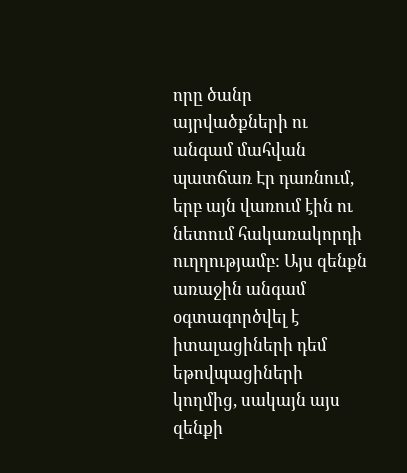որը ծանր այրվածքների ու անգամ մահվան պատճառ Էր դառնում, երբ այն վառում էին ու նետում հակառակորդի ուղղությամբ: Այս զենքն առաջին անգամ օգտագործվել է իտալացիների դեմ եթովպացիների կողմից, սակայն այս զենքի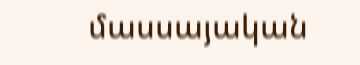մասսայական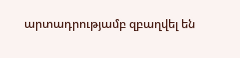արտադրությամբ զբաղվել են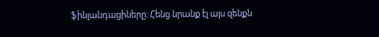ֆինլանդացիները: Հենց նրանք էլ այս զենքն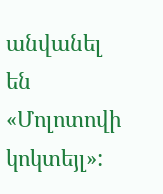անվանել են «Մոլոտովի կոկտեյլ»: